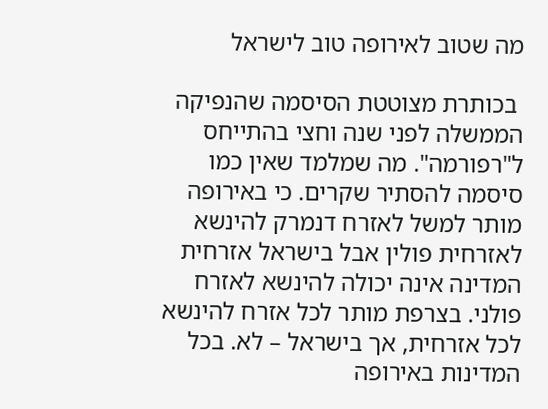מה שטוב לאירופה טוב לישראל

 בכותרת מצוטטת הסיסמה שהנפיקה הממשלה לפני שנה וחצי בהתייחס ל"רפורמה". מה שמלמד שאין כמו סיסמה להסתיר שקרים. כי באירופה מותר למשל לאזרח דנמרק להינשא לאזרחית פולין אבל בישראל אזרחית המדינה אינה יכולה להינשא לאזרח פולני. בצרפת מותר לכל אזרח להינשא לכל אזרחית, אך בישראל – לא. בכל המדינות באירופה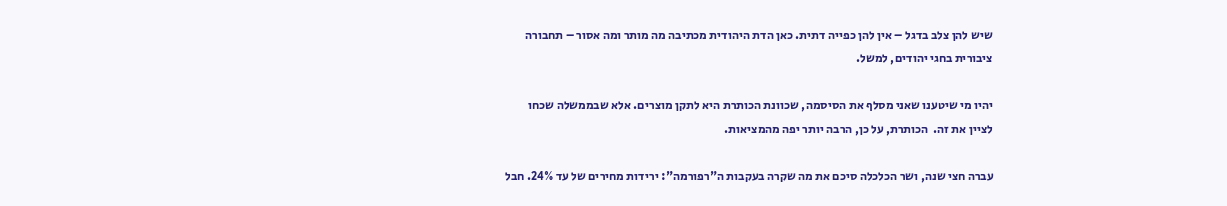שיש להן צלב בדגל – אין להן כפייה דתית. כאן הדת היהודית מכתיבה מה מותר ומה אסור – תחבורה ציבורית בחגי יהודים, למשל.

יהיו מי שיטענו שאני מסלף את הסיסמה, שכוונת הכותרת היא לתקן מוצרים. אלא שבממשלה שכחו לציין את זה.  הכותרת, על כן, הרבה יותר יפה מהמציאות.

עברה חצי שנה, ושר הכלכלה סיכם את מה שקרה בעקבות ה"רפורמה": ירידות מחירים של עד 24%. חבל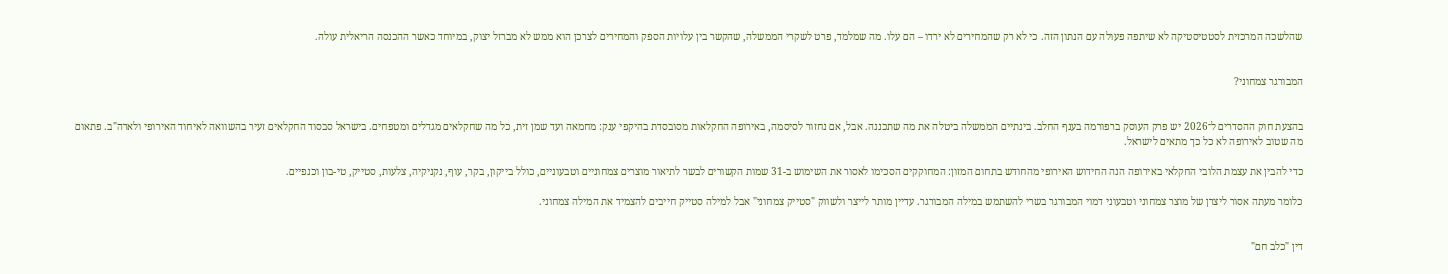שהלשכה המרכזית לסטטיסטיקה לא שיתפה פעולה עם הנתון הזה. כי לא רק שהמחירים לא ירדו – הם עלו. מה שמלמד, פרט לשקרי הממשלה, שהקשר בין עלויות הספק והמחירים לצרכן הוא ממש לא מברזל יצוק, במיוחד כאשר ההכנסה הריאלית עולה.


המבורגר צמחוני?


בהצעת חוק ההסדרים ל־2026 יש פרק העוסק ברפורמה בענף החלב. בינתיים הממשלה ביטלה את מה שתכננה. אבל, אם נחזור לסיסמה, באירופה החקלאות מסובסדת בהיקפי ענק: מחמאה ועד שמן זית, כל מה שחקלאים מגדלים ומטפחים. בישראל סבסוד החקלאים זעיר בהשוואה לאיחוד האירופי ולארה"ב. פתאום מה שטוב לאירופה לא כל כך מתאים לישראל.

כדי להבין את עצמת הלובי החקלאי באירופה הנה החידוש האירופי מהחודש בתחום המזון: המחוקקים הסכימו לאסור את השימוש ב-31 שמות הקשורים לבשר לתיאור מוצרים צמחוניים וטבעוניים, כולל בייקון, בקר, עוף, נקניקיה, צלעות, סטייק, טי-בון וכנפיים.

כלומר מעתה אסור ליצרן של מוצר צמחוני וטבעוני דמוי המבורגר בשרי להשתמש במילה המבורגר. עדיין מותר לייצר ולשווק "סטייק צמחוני" אבל למילה סטייק חייבים להצמיד את המילה צמחוני.


דין "כלב חם"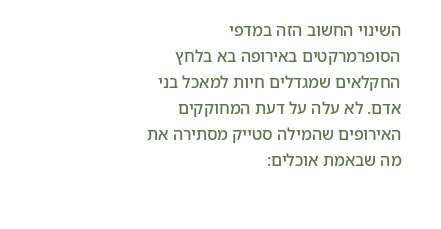השינוי החשוב הזה במדפי הסופרמרקטים באירופה בא בלחץ החקלאים שמגדלים חיות למאכל בני אדם. לא עלה על דעת המחוקקים האירופים שהמילה סטייק מסתירה את מה שבאמת אוכלים: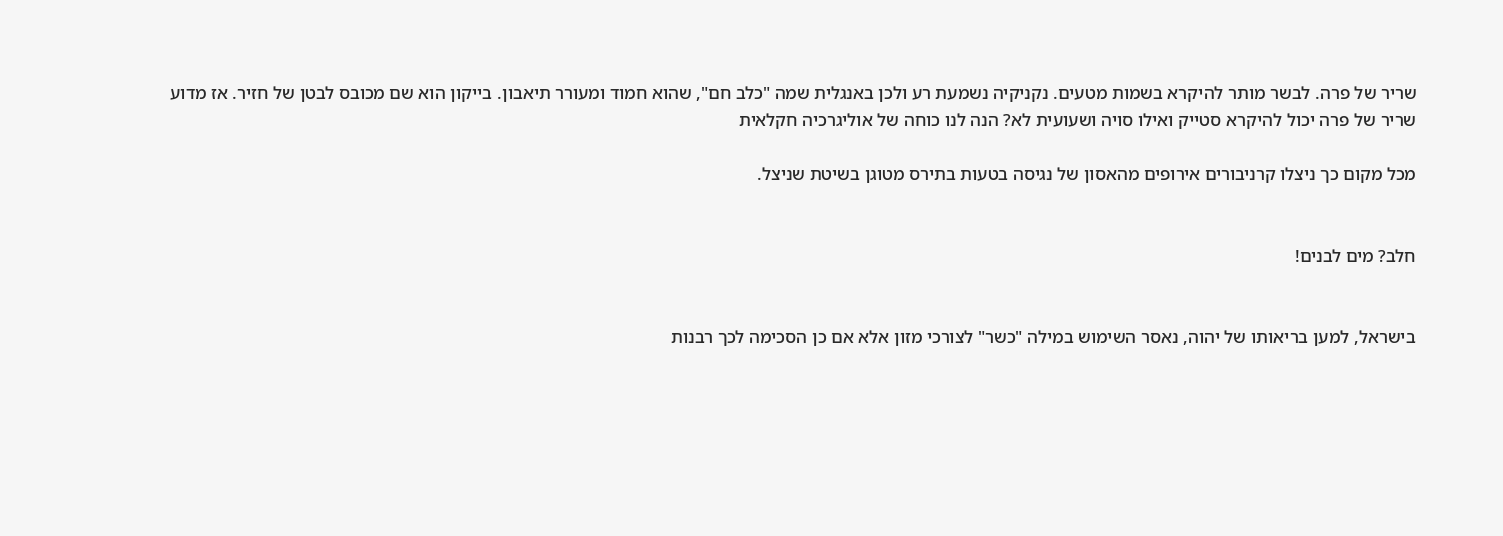שריר של פרה. לבשר מותר להיקרא בשמות מטעים. נקניקיה נשמעת רע ולכן באנגלית שמה "כלב חם", שהוא חמוד ומעורר תיאבון. בייקון הוא שם מכובס לבטן של חזיר. אז מדוע שריר של פרה יכול להיקרא סטייק ואילו סויה ושעועית לא? הנה לנו כוחה של אוליגרכיה חקלאית

מכל מקום כך ניצלו קרניבורים אירופים מהאסון של נגיסה בטעות בתירס מטוגן בשיטת שניצל.


חלב? מים לבנים!


בישראל, למען בריאותו של יהוה, נאסר השימוש במילה "כשר" לצורכי מזון אלא אם כן הסכימה לכך רבנות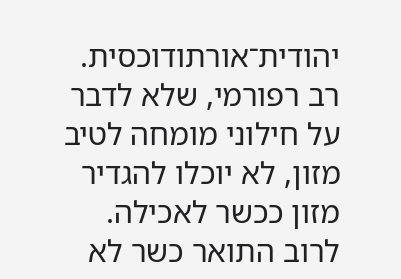יהודית־אורתודוכסית. רב רפורמי, שלא לדבר על חילוני מומחה לטיב מזון, לא יוכלו להגדיר מזון ככשר לאכילה. לרוב התואר כשר לא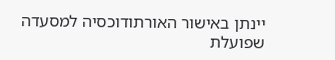יינתן באישור האורתודוכסיה למסעדה שפועלת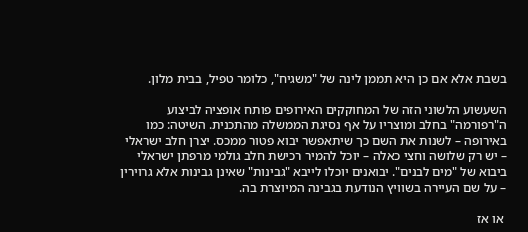בשבת אלא אם כן היא תממן לינה של "משגיח", כלומר טפיל, בבית מלון.

השעשוע הלשוני הזה של המחוקקים האירופים פותח אופציה לביצוע ה"רפורמה" בחלב ומוצריו על אף נסיגת הממשלה מהתכנית. השיטה: כמו באירופה – לשנות את השם כך שיתאפשר יבוא פטור ממכס. יצרן חלב ישראלי – יש רק שלושה וחצי כאלה – יוכל להמיר רכישת חלב גולמי מרפתן ישראלי ביבוא של "מים לבנים". יבואנים יוכלו לייבא "גבינות" שאינן גבינות אלא גרוירין – על שם העיירה בשוויץ הנודעת בגבינה המיוצרת בה.

 או אז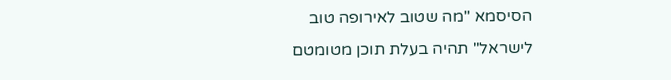הסיסמא "מה שטוב לאירופה טוב לישראל" תהיה בעלת תוכן מטומטם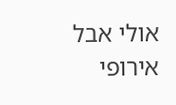אולי אבל אירופי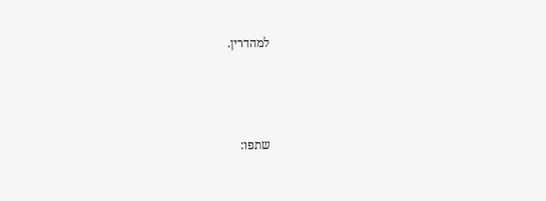למהדרין.



שתפו: